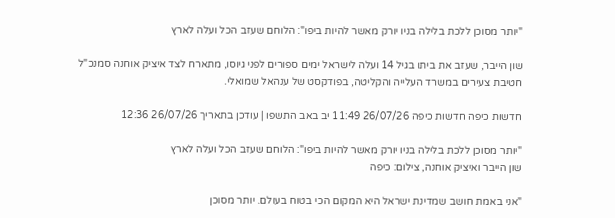"יותר מסוכן ללכת בלילה בניו יורק מאשר להיות ביפו": הלוחם שעזב הכל ועלה לארץ

שון הייבר, שעזב את ביתו בגיל 14 ועלה לישראל ימים ספורים לפני גיוסו, מתארח לצד איציק אוחנה סמנכ"ל חטיבת צעירים במשרד העלייה והקליטה, בפודקסט של ענהאל שמואלי.

חדשות כיפה חדשות כיפה 26/07/26 11:49 יב באב התשפו | עודכן בתאריך 26/07/26 12:36

"יותר מסוכן ללכת בלילה בניו יורק מאשר להיות ביפו": הלוחם שעזב הכל ועלה לארץ
שון הייבר ואיציק אוחנה, צילום: כיפה

"אני באמת חושב שמדינת ישראל היא המקום הכי בטוח בעולם. יותר מסוכן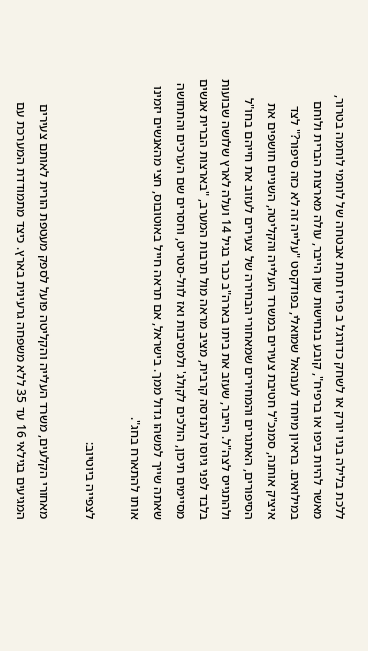ללכת בלילה בניו יורק או לשחק כדורגל ב פריז תחת אבטחה של לוחמי לוחמה בטרור, מאשר להיות ביפו או ברפיח", קובע בנחישות שון הייבר, עולה מארצות הברית ולוחם במילואים. בראיון מיוחד לענהאל שמואלי, בפודקסט "עלייה זה לא כזה סיפור?" לצד איציק אוחנה, סמנכ"ל חטיבת צעירים במשרד העלייה והקליטה, השניים חושפים את הסיפורים, האתגרים והמחירים שמאחורי הבחירה של צעירים לעזוב את חייהם בחו"ל ולהתגייס לצה"ל. הייבר, שעזב את ביתו בארה"ב כבר בגיל 14 ועלה לארץ שלושה שבועות בלבד לפני גיוסו להנדסה קרבית, מציב מראה מול תרבות המערב, "בארצות הברית אנשים מסיימים תיכון, הולכים לקולג' ולמסיבות ואז לוול-סטריט, וחסרים שם הערכים והתחושה שאתה שייך למשהו גדול ממך. בישראל, אם תראה חייל באוטובוס, חצי מהאנשים יזמינו אותו להתארח בחג".

לצפייה ביוטיוב:

מאחורי הקלעים, משרד העלייה והקליטה פועל לספק מעטפת הורית לאותם צעירים המגיעים בגילאי 16 עד 35 ללא משפחה גרעינית בארץ. כיצד מתמודדת המערכת עם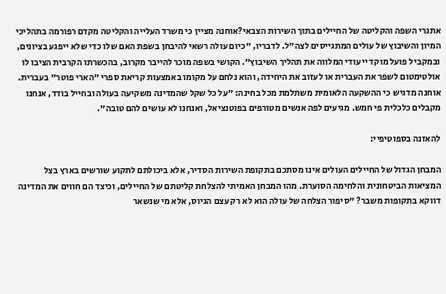אתגרי השפה והקליטה של החיילים בתוך השירות הצבאי?אוחנה מציין כי משרד העלייה והקליטה מקדם רפורמה בתהליכי המיון והשיבוץ של עולים המתגייסים לצה"ל. לדבריו, "כיום עולה רשאי להיבחן בשפת האם שלו כדי שלא ייפגע בציונים, ובמקביל פועל מוקד ייעודי המלווה את תהליך השיבוץ". הקושי בשפה מוכר להייבר מקרוב, בהכשרתו הקרבית הציבו לו אולטימטום לשפר את העברית או לעזוב את היחידה, והוא נלחם על מקומו באמצעות קריאת ספרי "הארי פוטר" בעברית. אוחנה מדגיש כי ההשקעה הלאומית משתלמת מכל בחינה: "על כל שקל שהמדינה משקיעה בעולה ובחייל בודד, אנחנו מקבלים כלכלית פי חמש. מגיעים לפה אנשים מטורפים בפוטנציאל, ואנחנו לא עושים להם טובה".

להאזנה בספוטיפיי:

המבחן הגדול של החיילים העולים אינו מסתכם בתקופת השירות הסדיר, אלא ביכולתם לתקוע שורשים בארץ בצל המציאות הביטחונית והלחימה הסוערת. מהו המבחן האמיתי להצלחת קליטתם של החיילים, וכיצד הם חווים את המדינה דווקא בתקופות משבר? "סיפור הצלחה של עולה הוא לא רק עצם הגיוס, אלא מי שנשאר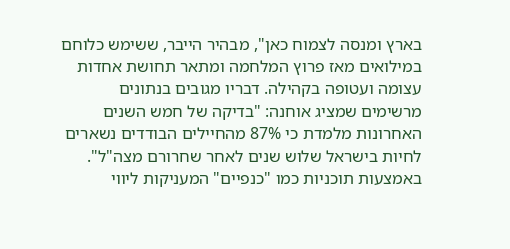בארץ ומנסה לצמוח כאן", מבהיר הייבר, ששימש כלוחם במילואים מאז פרוץ המלחמה ומתאר תחושת אחדות עצומה ועטופה בקהילה. דבריו מגובים בנתונים מרשימים שמציג אוחנה: "בדיקה של חמש השנים האחרונות מלמדת כי 87% מהחיילים הבודדים נשארים לחיות בישראל שלוש שנים לאחר שחרורם מצה"ל". באמצעות תוכניות כמו "כנפיים" המעניקות ליווי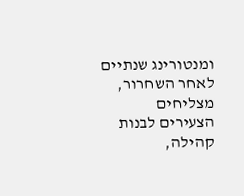ומנטורינג שנתיים לאחר השחרור, מצליחים הצעירים לבנות קהילה,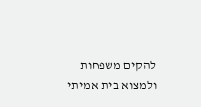להקים משפחות ולמצוא בית אמיתי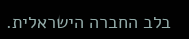בלב החברה הישראלית.